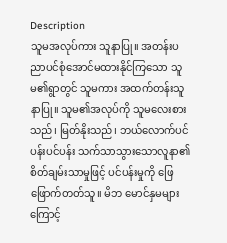Description
သူမအလုပ်ကား သူနာပြု။ အတန်းပညာပင်စုံအောင်မထားနိုင်ကြသော သူမ၏ရွာတွင် သူမကား အထက်တန်းသူနာပြု။ သူမ၏အလုပ်ကို သူမလေးစားသည်၊ မြတ်နိုးသည်၊ ဘယ်လောက်ပင်ပန်းပင်ပန်း သက်သာသွားသောလူနာ၏ စိတ်ချမ်းသာမှုဖြင့် ပင်ပန်းမှုကို ဖြေဖြောက်တတ်သူ။ မိဘ မောင်နှမများကြောင့်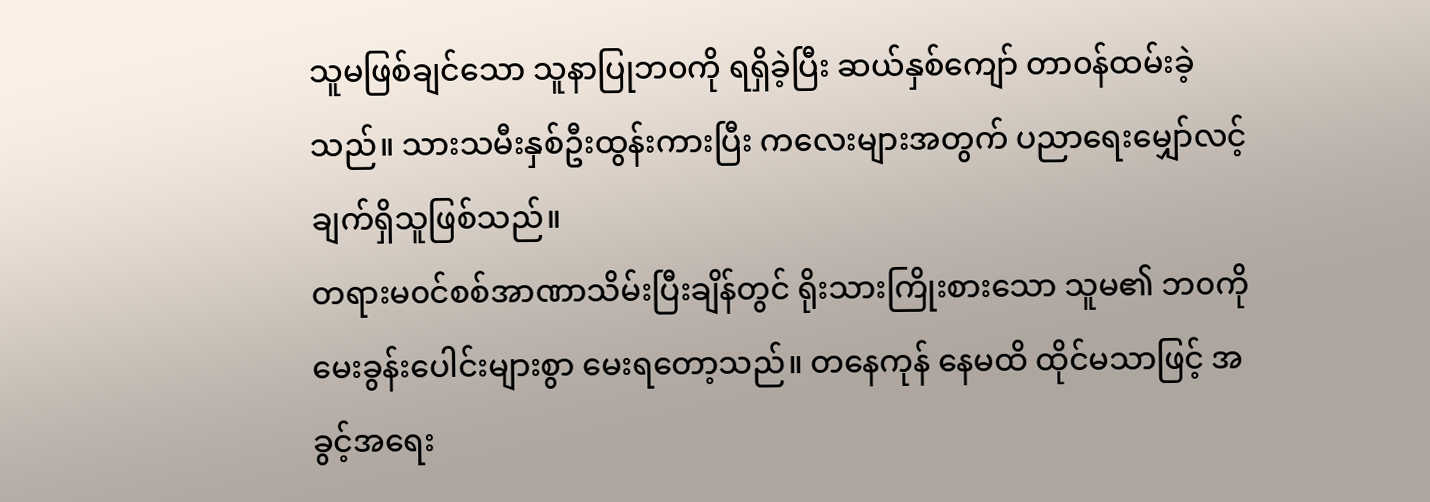သူမဖြစ်ချင်သော သူနာပြုဘ၀ကို ရရှိခဲ့ပြီး ဆယ်နှစ်ကျော် တာ၀န်ထမ်းခဲ့သည်။ သားသမီးနှစ်ဦးထွန်းကားပြီး ကလေးများအတွက် ပညာရေးမျှော်လင့်ချက်ရှိသူဖြစ်သည်။
တရားမ၀င်စစ်အာဏာသိမ်းပြီးချိန်တွင် ရိုးသားကြိုးစားသော သူမ၏ ဘ၀ကို မေးခွန်းပေါင်းများစွာ မေးရတော့သည်။ တနေကုန် နေမထိ ထိုင်မသာဖြင့် အခွင့်အရေး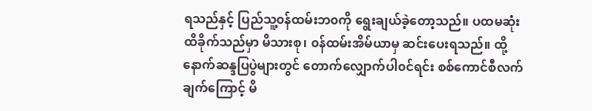ရသည်နှင့် ပြည်သူ့၀န်ထမ်းဘ၀ကို ရွေးချယ်ခဲ့တော့သည်။ ပထမဆုံး ထိခိုက်သည်မှာ မိသားစု၊ ၀န်ထမ်းအိမ်ယာမှ ဆင်းပေးရသည်။ ထို့နောက်ဆန္ဒပြပွဲများတွင် တောက်လျှောက်ပါ၀င်ရင်း စစ်ကောင်စီလက်ချက်ကြောင့် မိ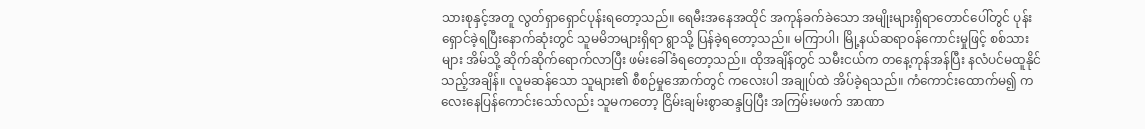သားစုနှင့်အတူ လွတ်ရှာရှောင်ပုန်းရတော့သည်။ ရေမီးအနေအထိုင် အကုန်ခက်ခဲသော အမျိုးများရှိရာတောင်ပေါ်တွင် ပုန်းရှောင်ခဲ့ရပြီးနောက်ဆုံးတွင် သူမမိဘများရှိရာ ရွာသို့ ပြန်ခဲ့ရတော့သည်။ မကြာပါ၊ မြို့နယ်ဆရာ၀န်ကောင်းမှုဖြင့် စစ်သားများ အိမ်သို့ ဆိုက်ဆိုက်ရောက်လာပြီး ဖမ်းခေါ်ခံရတော့သည်။ ထိုအချိန်တွင် သမီးငယ်က တနေ့ကုန်အန်ပြီး နလံပင်မထူနိုင်သည့်အချိန်။ လူမဆန်သော သူများ၏ စီစဉ်မှုအောက်တွင် ကလေးပါ အချုပ်ထဲ အိပ်ခဲ့ရသည်။ ကံကောင်းထောက်မ၍ ကလေးနေပြန်ကောင်းသော်လည်း သူမကတော့ ငြိမ်းချမ်းစွာဆန္ဒပြပြီး အကြမ်းမဖက် အာဏာ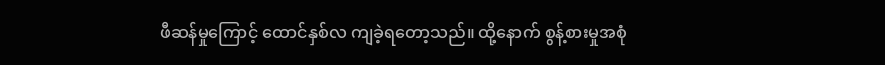ဖီဆန်မှုကြောင့် ထောင်နှစ်လ ကျခဲ့ရတော့သည်။ ထို့နောက် စွန့်စားမှုအစုံ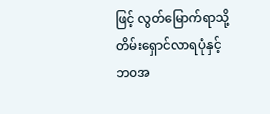ဖြင့် လွတ်မြောက်ရာသို့ တိမ်းရှောင်လာရပုံနှင့် ဘ၀အ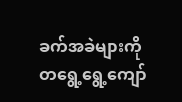ခက်အခဲများကို တရွေ့ရွေ့ကျော်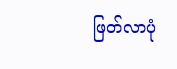ဖြတ်လာပုံ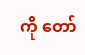ကို တော်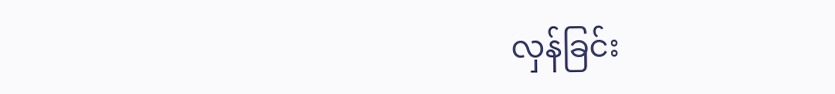လှန်ခြင်း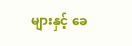များနှင့် ခေ